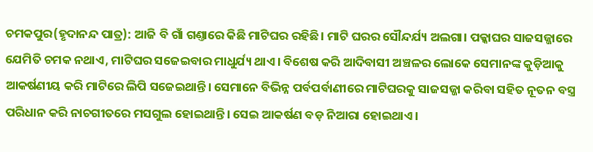ଚମକପୁର(ହୃଦାନନ୍ଦ ପାତ୍ର): ଆଜି ବି ଗାଁ ଗଣ୍ତାରେ କିଛି ମାଟିଘର ରହିଛି। ମାଟି ଘରର ସୌନ୍ଦର୍ଯ୍ୟ ଅଲଗା। ପକ୍କାଘର ସାଜସଜ୍ଜାରେ ଯେମିତି ଚମକ ନଥାଏ, ମାଟିଘର ସଜେଇବାର ମାଧୁର୍ଯ୍ୟ ଥାଏ। ବିଶେଷ କରି ଆଦିବାସୀ ଅଞ୍ଚଳର ଲୋକେ ସେମାନଙ୍କ କୁଡ଼ିଆକୁ ଆକର୍ଷଣୀୟ କରି ମାଟିରେ ଲିପି ସଜେଇଥାନ୍ତି। ସେମାନେ ବିଭିନ୍ନ ପର୍ବପର୍ବାଣୀରେ ମାଟିଘରକୁ ସାଜସଜ୍ଜା କରିବା ସହିତ ନୂତନ ବସ୍ତ୍ର ପରିଧାନ କରି ନାଚଗୀତରେ ମସଗୁଲ ହୋଇଥାନ୍ତି। ସେଇ ଆକର୍ଷଣ ବଡ଼ ନିଆରା ହୋଇଥାଏ।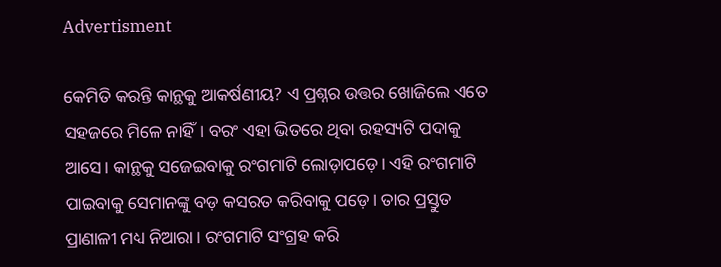Advertisment

କେମିତି କରନ୍ତି କାନ୍ଥକୁ ଆକର୍ଷଣୀୟ? ଏ ପ୍ରଶ୍ନର ଉତ୍ତର ଖୋଜିଲେ ଏତେ ସହଜରେ ମିଳେ ନାହିଁ। ବରଂ ଏହା ଭିତରେ ଥିବା ରହସ୍ୟଟି ପଦାକୁ ଆସେ। କାନ୍ଥକୁ ସଜେଇବାକୁ ରଂଗମାଟି ଲୋଡ଼ାପଡ଼େ। ଏହି ରଂଗମାଟି ପାଇବାକୁ ସେମାନଙ୍କୁ ବଡ଼ କସରତ କରିବାକୁ ପଡ଼େ। ତାର ପ୍ରସ୍ତୁତ ପ୍ରାଣାଳୀ ମଧ୍ୟ ନିଆରା। ରଂଗମାଟି ସଂଗ୍ରହ କରି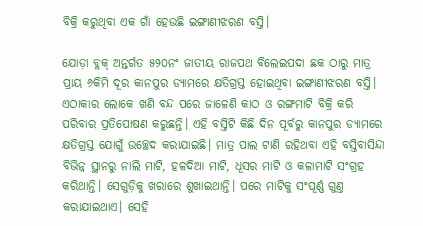ବିକ୍ରି କରୁଥିବା ଏକ ଗାଁ ହେଉଛି ଇଙ୍ଗାଣୀଝରଣ ବସ୍ତି।

ଯୋଡ଼ା ବ୍ଲକ୍‌ ଅନ୍ତର୍ଗତ ୫୨୦ନଂ ଜାତୀୟ ରାଜପଥ ବିଲେଇପଦା ଛକ ଠାରୁ ମାତ୍ର ପ୍ରାୟ ୬କିମି ଦୂର କାନପୁର ଡ୍ୟାମରେ କ୍ଷତିଗ୍ରସ୍ତ ହୋଇଥିବା ଇଙ୍ଗାଣୀଝରଣ ବସ୍ତି। ଏଠାକାର ଲୋକେ ଖଣି ବନ୍ଦ ପରେ ଜାଳେଣି କାଠ ଓ ରଙ୍ଗମାଟି ବିକ୍ରି କରି ପରିବାର ପ୍ରତିପୋଷଣ କରୁଛନ୍ତି। ଏହି ବସ୍ତିଟି କିଛି ଦିନ ପୂର୍ବରୁ କାନପୁର ଡ୍ୟାମରେ କ୍ଷତିଗ୍ରସ୍ତ ଯୋଗୁଁ ଉଚ୍ଛେଦ କରାଯାଇଛି। ମାତ୍ର ପାଲ ଟାଣି ରହିଥବା ଏହି ବସ୍ତିବାସିନ୍ଦା ବିଭିନ୍ନ ସ୍ଥାନରୁ ନାଲି ମାଟି, ହଳଦିଆ ମାଟି, ଧୂସର ମାଟି ଓ କଳାମାଟି ସଂଗ୍ରହ କରିଥାନ୍ତି। ସେଗୁଡ଼ିକୁ ଖରାରେ ଶୁଖାଇଥାନ୍ତି। ପରେ ମାଟିକୁ ସଂପୂର୍ଣ୍ଣ ଗୁଣ୍ତ କରାଯାଇଥାଏ। ସେହି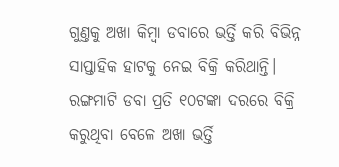ଗୁଣ୍ତକୁ ଅଖା କିମ୍ବା ଡବାରେ ଭର୍ତ୍ତି କରି ବିଭିନ୍ନ ସାପ୍ତାହିକ ହାଟକୁ ନେଇ ବିକ୍ରି କରିଥାନ୍ତି। ରଙ୍ଗମାଟି ଡବା ପ୍ରତି ୧୦ଟଙ୍କା ଦରରେ ବିକ୍ରି କରୁଥିବା ବେଳେ ଅଖା ଭର୍ତ୍ତି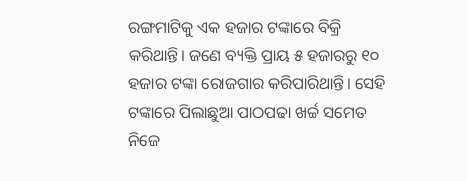ରଙ୍ଗମାଟିକୁ ଏକ ହଜାର ଟଙ୍କାରେ ବିକ୍ରି କରିଥାନ୍ତି। ଜଣେ ବ୍ୟକ୍ତି ପ୍ରାୟ ୫ ହଜାରରୁ ୧୦ ହଜାର ଟଙ୍କା ରୋଜଗାର କରିପାରିଥାନ୍ତି। ସେହି ଟଙ୍କାରେ ପିଲାଛୁଆ ପାଠପଢା ଖର୍ଚ୍ଚ ସମେତ ନିଜେ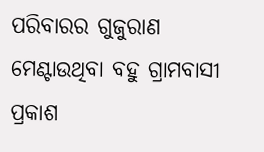ପରିବାରର ଗୁଜୁରାଣ ମେଣ୍ଟାଉଥିବା ବହୁ ଗ୍ରାମବାସୀ ପ୍ରକାଶ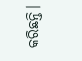କରିଛନ୍ତି।